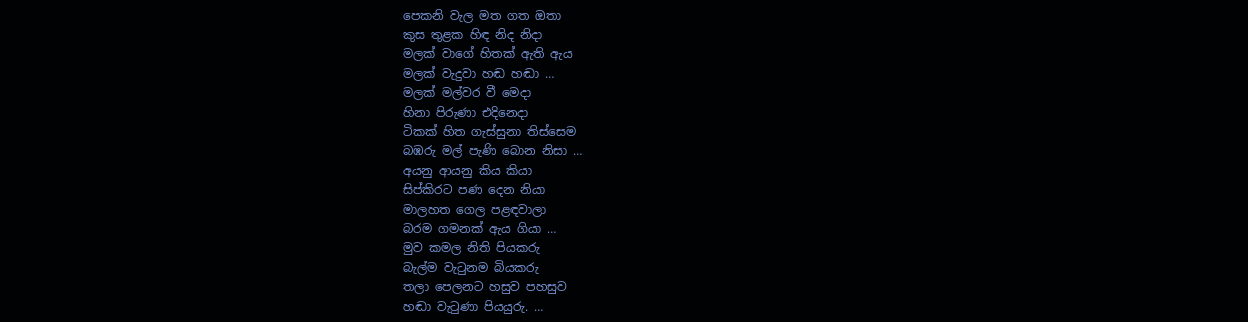පෙකනි වැල මත ගත ඔතා
කුස තුළක හිඳ නිද නිදා
මලක් වාගේ හිතක් ඇති ඇය
මලක් වැදුවා හඬ හඬා …
මලක් මල්වර වී මෙදා
හිනා පිරුණා එදිනෙදා
ටිකක් හිත ගැස්සුනා තිස්සෙම
බඹරු මල් පැණි බොන නිසා …
අයනු ආයනු කිය කියා
සිප්කිරට පණ දෙන නියා
මාලහත ගෙල පළඳවාලා
බරම ගමනක් ඇය ගියා …
මුව කමල නිති පියකරු
බැල්ම වැටුනම බියකරු
තලා පෙලනට හසුව පහසුව
හඬා වැටුණා පියයුරු. …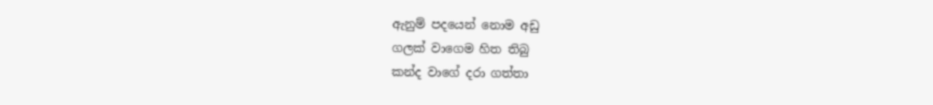ඇනුම් පදයෙන් නොම අඩු
ගලක් වාගෙම හිත තිබු
කන්ද වාගේ දරා ගත්තා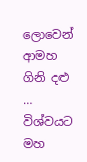ලොවෙන් ආමහ ගිනි දළු …
විශ්වයට මහ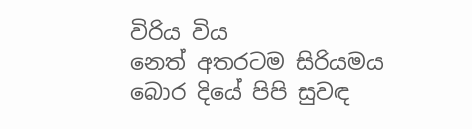විරිය විය
නෙත් අතරටම සිරියමය
බොර දියේ පිපි සුවඳ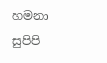හමනා
සුපිපි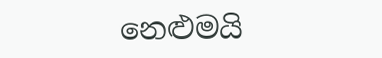නෙළුමයි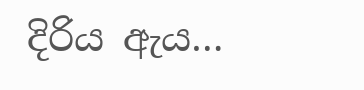දිරිය ඇය…